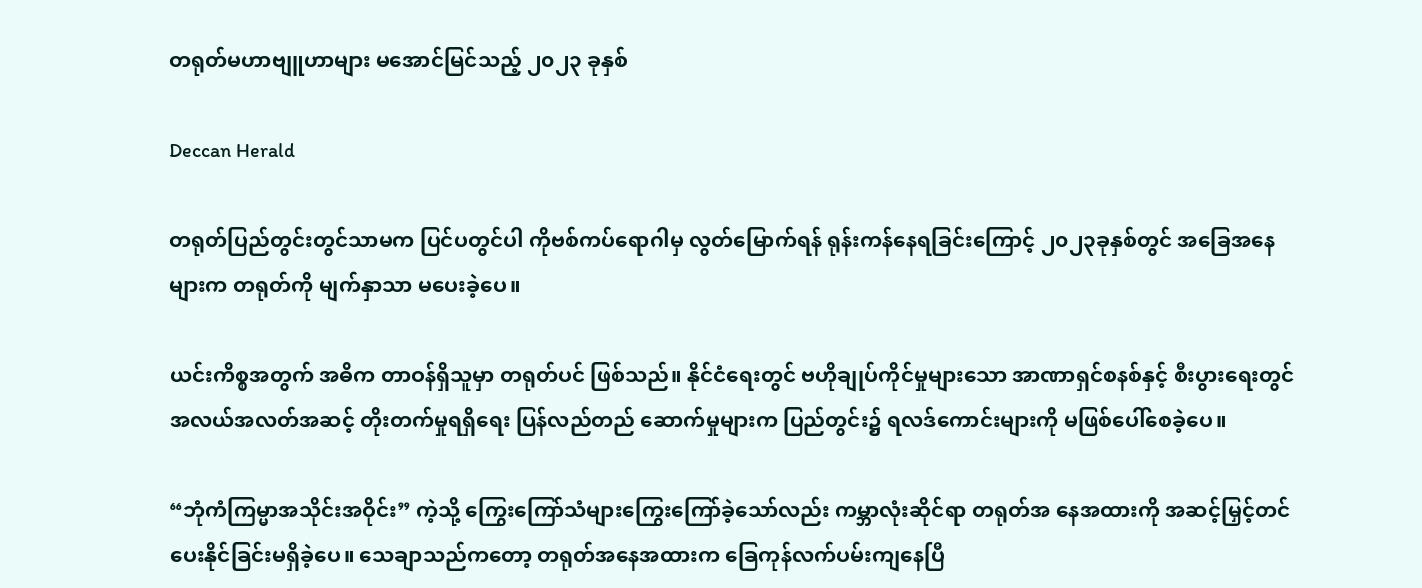တရုတ်မဟာဗျူဟာများ မအောင်မြင်သည့် ၂၀၂၃ ခုနှစ်

Deccan Herald

တရုတ်ပြည်တွင်းတွင်သာမက ပြင်ပတွင်ပါ ကိုဗစ်ကပ်ရောဂါမှ လွတ်မြောက်ရန် ရုန်းကန်နေရခြင်းကြောင့် ၂၀၂၃ခုနှစ်တွင် အခြေအနေများက တရုတ်ကို မျက်နှာသာ မပေးခဲ့ပေ။

ယင်းကိစ္စအတွက် အဓိက တာဝန်ရှိသူမှာ တရုတ်ပင် ဖြစ်သည်။ နိုင်ငံရေးတွင် ဗဟိုချုပ်ကိုင်မှုများသော အာဏာရှင်စနစ်နှင့် စီးပွားရေးတွင် အလယ်အလတ်အဆင့် တိုးတက်မှုရရှိရေး ပြန်လည်တည် ဆောက်မှုများက ပြည်တွင်း၌ ရလဒ်ကောင်းများကို မဖြစ်ပေါ်စေခဲ့ပေ။

“ဘုံကံကြမ္မာအသိုင်းအဝိုင်း” ကဲ့သို့ ကြွေးကြော်သံများကြွေးကြော်ခဲ့သော်လည်း ကမ္ဘာလုံးဆိုင်ရာ တရုတ်အ နေအထားကို အဆင့်မြှင့်တင်ပေးနိုင်ခြင်းမရှိခဲ့ပေ။ သေချာသည်ကတော့ တရုတ်အနေအထားက ခြေကုန်လက်ပမ်းကျနေပြီ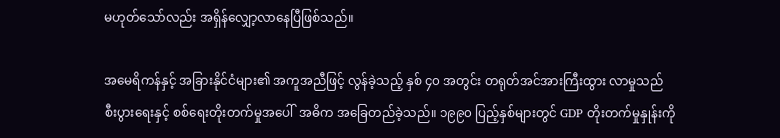မဟုတ်သော်လည်း အရှိန်လျှော့လာနေပြီဖြစ်သည်။

အမေရိကန်နှင့် အခြားနိုင်ငံများ၏ အကူအညီဖြင့် လွန်ခဲ့သည့် နှစ် ၄၀ အတွင်း တရုတ်အင်အားကြီးထွား လာမှုသည် စီးပွားရေးနှင့် စစ်ရေးတိုးတက်မှုအပေါ်  အဓိက အခြေတည်ခဲ့သည်။ ၁၉၉၀ ပြည့်နှစ်များတွင် GDP တိုးတက်မှုနှုန်းကို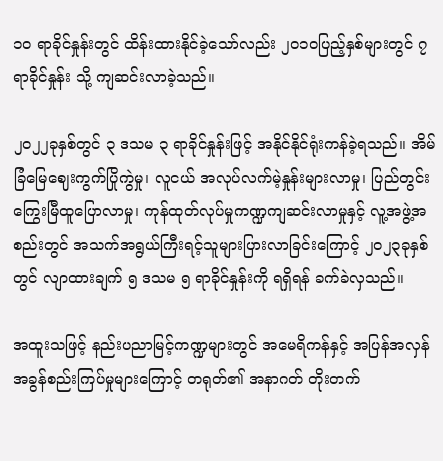၁၀ ရာခိုင်နှုန်းတွင် ထိန်းထားနိုင်ခဲ့သော်လည်း ၂၀၁၀ပြည့်နှစ်များတွင် ၇ ရာခိုင်နှုန်း သို့ ကျဆင်းလာခဲ့သည်။

၂၀၂၂ခုနှစ်တွင် ၃ ဒသမ ၃ ရာခိုင်နှုန်းဖြင့် အနိုင်နိုင်ရုံးကန်ခဲ့ရသည်။ အိမ်ခြံမြေဈေးကွက်ပြိုကွဲမှု၊ လူငယ် အလုပ်လက်မဲ့နှုန်းများလာမှု၊ ပြည်တွင်းကြွေးမြီထူပြောလာမှု၊ ကုန်ထုတ်လုပ်မှုကဏ္ဍကျဆင်းလာမှုနှင့် လူ့အဖွဲ့အစည်းတွင် အသက်အရွယ်ကြီးရင့်သူများပြားလာခြင်းကြောင့် ၂၀၂၃ခုနှစ်တွင် လျာထားချက် ၅ ဒသမ ၅ ရာခိုင်နှုန်းကို ရရှိရန် ခက်ခဲလှသည်။

အထူးသဖြင့် နည်းပညာမြင့်ကဏ္ဍများတွင် အမေရိကန်နှင့် အပြန်အလှန် အခွန်စည်းကြပ်မှုများကြောင့် တရုတ်၏ အနာဂတ် တိုးတက်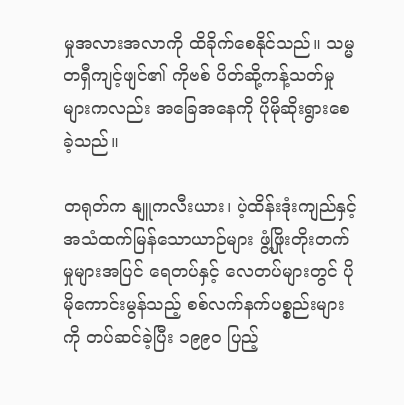မှုအလားအလာကို ထိခိုက်စေနိုင်သည်။ သမ္မတရှီကျင့်ဖျင်၏ ကိုဗစ် ပိတ်ဆို့ကန့်သတ်မှုများကလည်း အခြေအနေကို ပိုမိုဆိုးရွားစေခဲ့သည်။

တရုတ်က နျူကလီးယား၊ ပဲ့ထိန်းဒုံးကျည်နှင့် အသံထက်မြန်သောယာဉ်များ ဖွံ့ဖြိုးတိုးတက်မှုများအပြင် ရေတပ်နှင့် လေတပ်များတွင် ပိုမိုကောင်းမွန်သည့် စစ်လက်နက်ပစ္စည်းများကို တပ်ဆင်ခဲ့ပြီး ၁၉၉၀ ပြည့်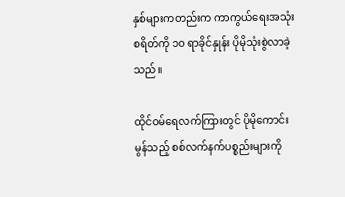နှစ်များကတည်းက ကာကွယ်ရေးအသုံးစရိတ်ကို ၁၀ ရာခိုင်နှုန်း ပိုမိုသုံးစွဲလာခဲ့သည်။

ထိုင်ဝမ်ရေလက်ကြားတွင် ပိုမိုကောင်းမွန်သည့် စစ်လက်နက်ပစ္စည်းများကို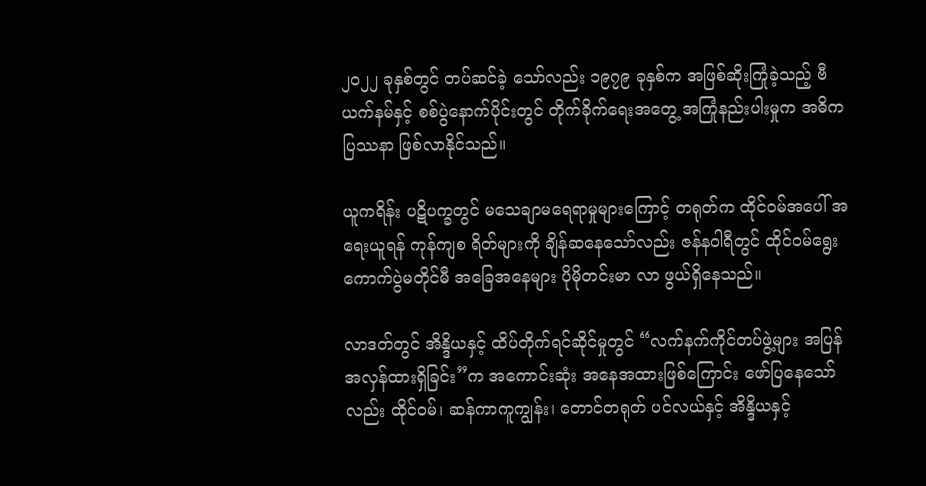၂၀၂၂ ခုနှစ်တွင် တပ်ဆင်ခဲ့ သော်လည်း ၁၉၇၉ ခုနှစ်က အဖြစ်ဆိုးကြုံခဲ့သည့် ဗီယက်နမ်နှင့် စစ်ပွဲနောက်ပိုင်းတွင် တိုက်ခိုက်ရေးအတွေ့ အကြုံနည်းပါးမှုက အဓိက ပြဿနာ ဖြစ်လာနိုင်သည်။

ယူကရိန်း ပဋိပက္ခတွင် မသေချာမရေရာမှုများကြောင့် တရုတ်က ထိုင်ဝမ်အပေါ် အရေးယူရန် ကုန်ကျစ ရိတ်များကို ချိန်ဆနေသော်လည်း ဇန်နဝါရီတွင် ထိုင်ဝမ်ရွေးကောက်ပွဲမတိုင်မီ အခြေအနေများ ပိုမိုတင်းမာ လာ ဖွယ်ရှိနေသည်။

လာဒတ်တွင် အိန္ဒိယနှင့် ထိပ်တိုက်ရင်ဆိုင်မှုတွင် “လက်နက်ကိုင်တပ်ဖွဲ့များ အပြန်အလှန်ထားရှိခြင်း”က အကောင်းဆုံး အနေအထားဖြစ်ကြောင်း ဖော်ပြနေသော်လည်း ထိုင်ဝမ်၊ ဆန်ကာကူကျွန်း၊ တောင်တရုတ် ပင်လယ်နှင့် အိန္ဒိယနှင့်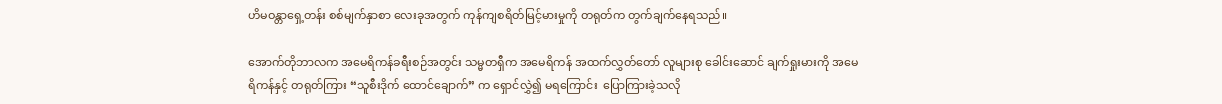ဟိမဝန္တာရှေ့တန်း စစ်မျက်နှာစာ လေးခုအတွက် ကုန်ကျစရိတ်မြင့်မားမှုကို တရုတ်က တွက်ချက်နေရသည်။

အောက်တိုဘာလက အမေရိကန်ခရီးစဉ်အတွင်း သမ္မတရှီက အမေရိကန် အထက်လွှတ်တော် လူများစု ခေါင်းဆောင် ချက်ရှုးမားကို အမေရိကန်နှင့် တရုတ်ကြား “သူစီးဒိုက် ထောင်ချောက်” က ရှောင်လွှဲ၍ မရကြောင်း  ပြောကြားခဲ့သလို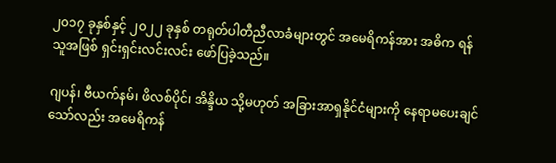၂၀၁၇ ခုနှစ်နှင့် ၂၀၂၂ ခုနှစ် တရုတ်ပါတီညီလာခံများတွင် အမေရိကန်အား အဓိက ရန်သူအဖြစ် ရှင်းရှင်းလင်းလင်း ဖော်ပြခဲ့သည်။

ဂျပန်၊ ဗီယက်နမ်၊ ဖိလစ်ပိုင်၊ အိန္ဒိယ သို့မဟုတ် အခြားအာရှနိုင်ငံများကို နေရာမပေးချင်သော်လည်း အမေရိကန်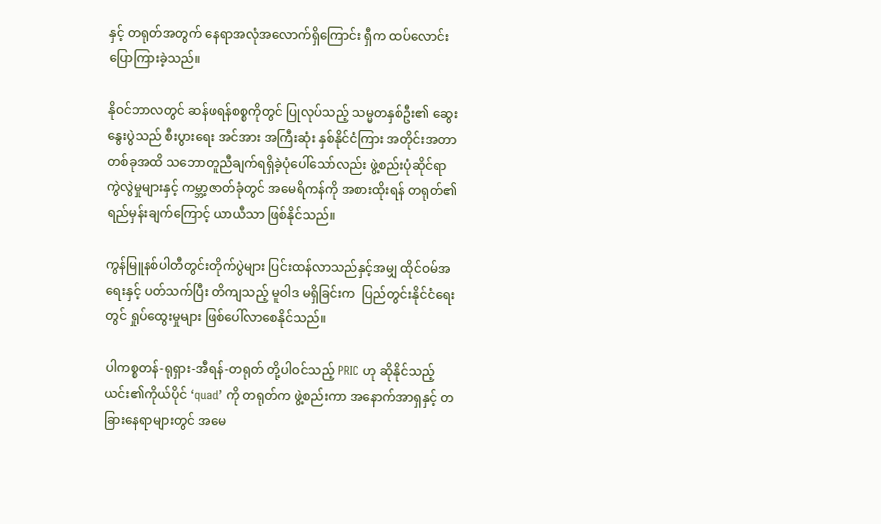နှင့် တရုတ်အတွက် နေရာအလုံအလောက်ရှိကြောင်း ရှီက ထပ်လောင်းပြောကြားခဲ့သည်။

နိုဝင်ဘာလတွင် ဆန်ဖရန်စစ္စကိုတွင် ပြုလုပ်သည့် သမ္မတနှစ်ဦး၏ ဆွေးနွေးပွဲသည် စီးပွားရေး အင်အား အကြီးဆုံး နှစ်နိုင်ငံကြား အတိုင်းအတာတစ်ခုအထိ သဘောတူညီချက်ရရှိခဲ့ပုံပေါ်သော်လည်း ဖွဲ့စည်းပုံဆိုင်ရာ ကွဲလွဲမှုများနှင့် ကမ္ဘာ့ဇာတ်ခုံတွင် အမေရိကန်ကို အစားထိုးရန် တရုတ်၏ ရည်မှန်းချက်ကြောင့် ယာယီသာ ဖြစ်နိုင်သည်။

ကွန်မြူနစ်ပါတီတွင်းတိုက်ပွဲများ ပြင်းထန်လာသည်နှင့်အမျှ ထိုင်ဝမ်အရေးနှင့် ပတ်သက်ပြီး တိကျသည့် မူဝါဒ မရှိခြင်းက  ပြည်တွင်းနိုင်ငံရေးတွင် ရှုပ်ထွေးမှုများ ဖြစ်ပေါ်လာစေနိုင်သည်။

ပါကစ္စတန်-ရုရှား-အီရန်-တရုတ် တို့ပါဝင်သည့် PRIC ဟု ဆိုနိုင်သည့် ယင်း၏ကိုယ်ပိုင် ‘quad’ ကို တရုတ်က ဖွဲ့စည်းကာ အနောက်အာရှနှင့် တခြားနေရာများတွင် အမေ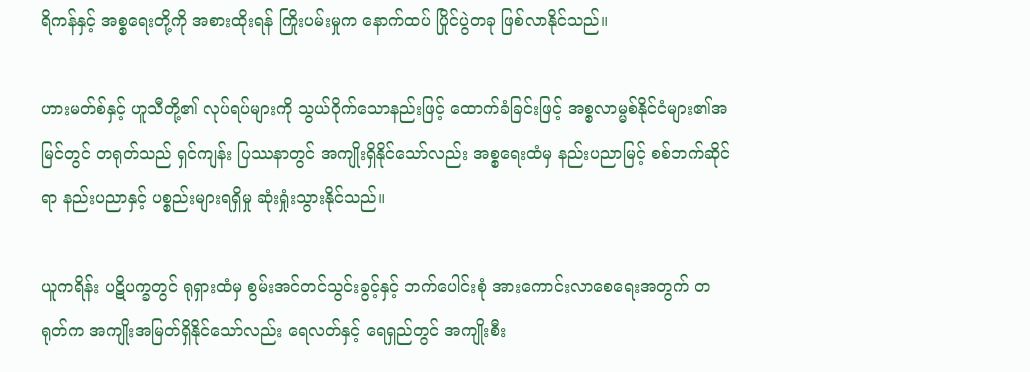ရိကန်နှင့် အစ္စရေးတို့ကို အစားထိုးရန် ကြိုးပမ်းမှုက နောက်ထပ် ပြိုင်ပွဲတခု ဖြစ်လာနိုင်သည်။

ဟားမတ်စ်နှင့် ဟူသီတို့၏ လုပ်ရပ်များကို သွယ်ဝိုက်သောနည်းဖြင့် ထောက်ခံခြင်းဖြင့် အစ္စလာမ္မစ်နိုင်ငံများ၏အမြင်တွင် တရုတ်သည် ရှင်ကျန်း ပြဿနာတွင် အကျိုးရှိနိုင်သော်လည်း အစ္စရေးထံမှ နည်းပညာမြင့် စစ်ဘက်ဆိုင်ရာ နည်းပညာနှင့် ပစ္စည်းများရရှိမှု ဆုံးရှုံးသွားနိုင်သည်။

ယူကရိန်း ပဋိပက္ခတွင် ရုရှားထံမှ စွမ်းအင်တင်သွင်းခွင့်နှင့် ဘက်ပေါင်းစုံ အားကောင်းလာစေရေးအတွက် တရုတ်က အကျိုးအမြတ်ရှိနိုင်သော်လည်း ရေလတ်နှင့် ရေရှည်တွင် အကျိုးစီး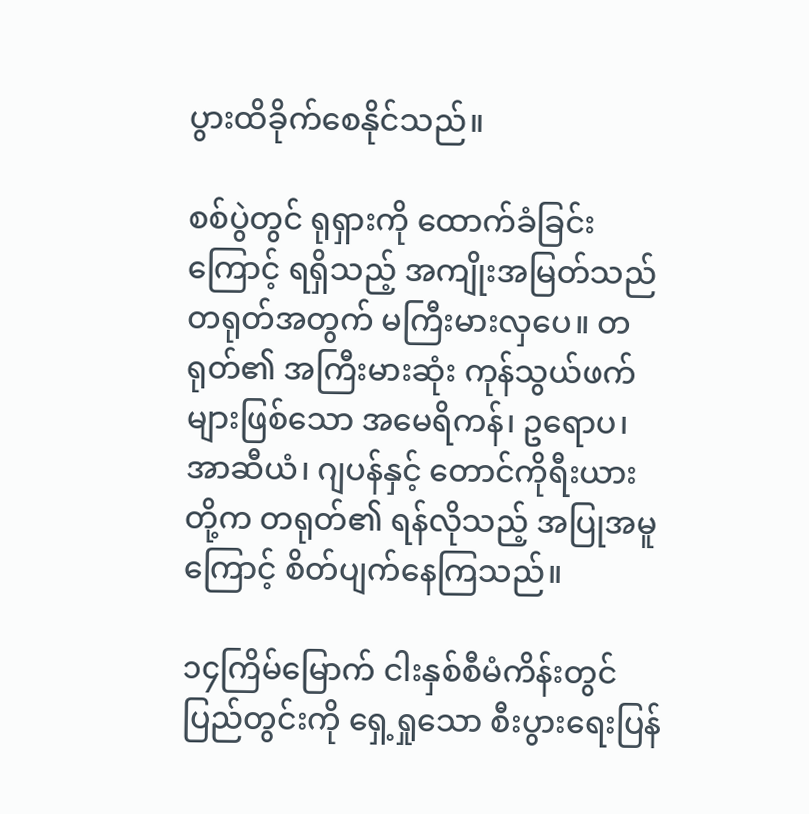ပွားထိခိုက်စေနိုင်သည်။

စစ်ပွဲတွင် ရုရှားကို ထောက်ခံခြင်းကြောင့် ရရှိသည့် အကျိုးအမြတ်သည် တရုတ်အတွက် မကြီးမားလှပေ။ တရုတ်၏ အကြီးမားဆုံး ကုန်သွယ်ဖက်များဖြစ်သော အမေရိကန်၊ ဥရောပ၊ အာဆီယံ၊ ဂျပန်နှင့် တောင်ကိုရီးယားတို့က တရုတ်၏ ရန်လိုသည့် အပြုအမူကြောင့် စိတ်ပျက်နေကြသည်။

၁၄ကြိမ်မြောက် ငါးနှစ်စီမံကိန်းတွင် ပြည်တွင်းကို ရှေ့ရှုသော စီးပွားရေးပြန်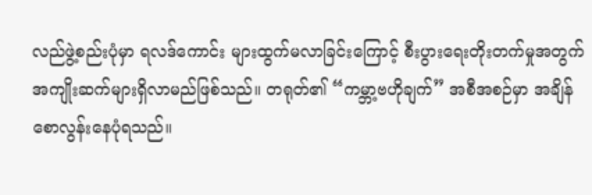လည်ဖွဲ့စည်းပုံမှာ ရလဒ်ကောင်း များထွက်မလာခြင်းကြောင့် စီးပွားရေးတိုးတက်မှုအတွက် အကျိုးဆက်များရှိလာမည်ဖြစ်သည်။ တရုတ်၏ “ကမ္ဘာ့ဗဟိုချက်” အစီအစဉ်မှာ အချိန်စောလွန်းနေပုံရသည်။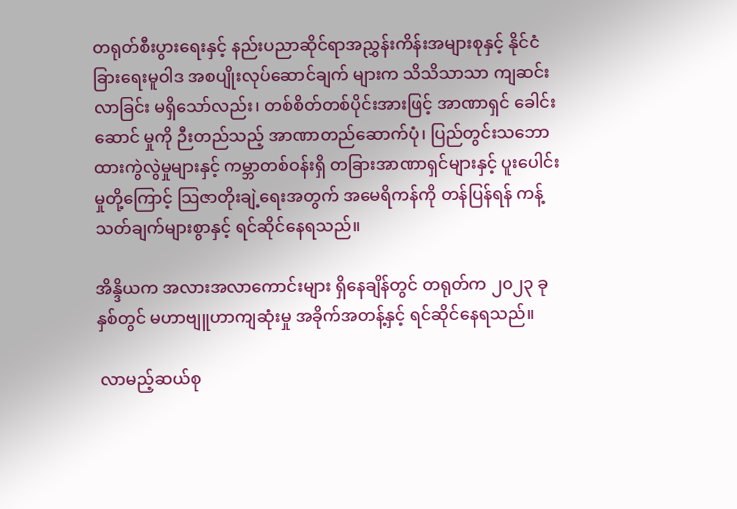တရုတ်စီးပွားရေးနှင့် နည်းပညာဆိုင်ရာအညွှန်းကိန်းအများစုနှင့် နိုင်ငံခြားရေးမူဝါဒ အစပျိုးလုပ်ဆောင်ချက် များက သိသိသာသာ ကျဆင်းလာခြင်း မရှိသော်လည်း၊ တစ်စိတ်တစ်ပိုင်းအားဖြင့် အာဏာရှင် ခေါင်းဆောင် မှုကို ဉီးတည်သည့် အာဏာတည်ဆောက်ပုံ၊ ပြည်တွင်းသဘောထားကွဲလွဲမှုများနှင့် ကမ္ဘာတစ်ဝန်းရှိ တခြားအာဏာရှင်များနှင့် ပူးပေါင်းမှုတို့ကြောင့် သြဇာတိုးချဲ့ရေးအတွက် အမေရိကန်ကို တန်ပြန်ရန် ကန့်သတ်ချက်များစွာနှင့် ရင်ဆိုင်နေရသည်။

အိန္ဒိယက အလားအလာကောင်းများ ရှိနေချိန်တွင် တရုတ်က ၂၀၂၃ ခုနှစ်တွင် မဟာဗျူဟာကျဆုံးမှု အခိုက်အတန့်နှင့် ရင်ဆိုင်နေရသည်။

 လာမည့်ဆယ်စု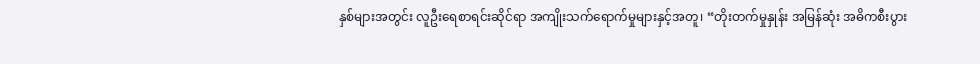နှစ်များအတွင်း လူဦးရေစာရင်းဆိုင်ရာ အကျိုးသက်ရောက်မှုများနှင့်အတူ၊ “တိုးတက်မှုနှုန်း အမြန်ဆုံး အဓိကစီးပွား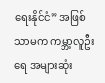ရေးနိုင်ငံ” အဖြစ်သာမက ကမ္ဘာ့လူဦးရေ အများဆုံး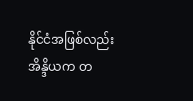နိုင်ငံအဖြစ်လည်း အိန္ဒိယက တ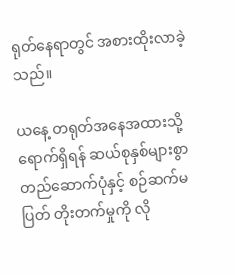ရုတ်နေရာတွင် အစားထိုးလာခဲ့သည်။

ယနေ့ တရုတ်အနေအထားသို့ ရောက်ရှိရန် ဆယ်စုနှစ်များစွာ တည်ဆောက်ပုံနှင့် စဉ်ဆက်မပြတ် တိုးတက်မှုကို လို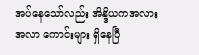အပ်နေသော်လည်း အိန္ဒိယကအလားအလာ ကောင်းများ ရှိနေပြီ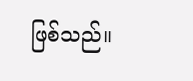ဖြစ်သည်။